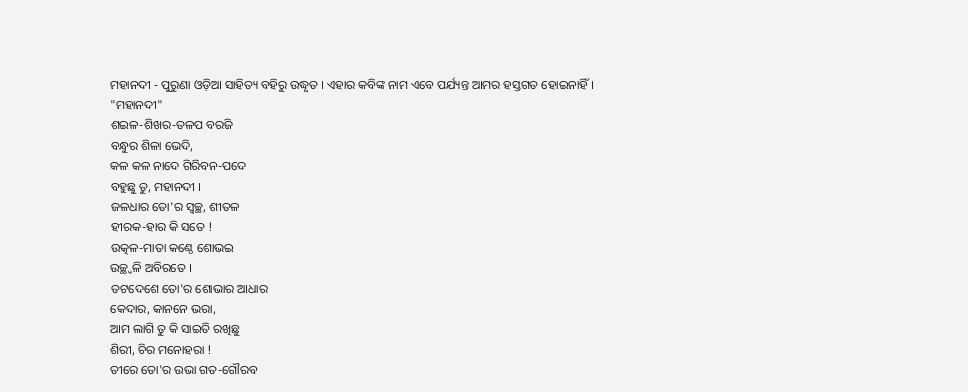ମହାନଦୀ - ପୁରୁଣା ଓଡ଼ିଆ ସାହିତ୍ୟ ବହିରୁ ଉଦ୍ଧୃତ । ଏହାର କବିଙ୍କ ନାମ ଏବେ ପର୍ଯ୍ୟନ୍ତ ଆମର ହସ୍ତଗତ ହୋଇନାହିଁ ।
"ମହାନଦୀ"
ଶଇଳ-ଶିଖର-ତଳପ ବରଜି
ବନ୍ଧୁର ଶିଳା ଭେଦି,
କଳ କଳ ନାଦେ ଗିରିବନ-ପଦେ
ବହୁଛୁ ତୁ, ମହାନଦୀ ।
ଜଳଧାର ତୋ'ର ସ୍ୱଚ୍ଛ, ଶୀତଳ
ହୀରକ-ହାର କି ସତେ !
ଉତ୍କଳ-ମାତା କଣ୍ଠେ ଶୋଭଇ
ଉଚ୍ଛ୍ୱଳି ଅବିରତେ ।
ତଟଦେଶେ ତୋ'ର ଶୋଭାର ଆଧାର
କେଦାର, କାନନେ ଭରା,
ଆମ ଲାଗି ତୁ କି ସାଇତି ରଖିଛୁ
ଶିରୀ, ଚିର ମନୋହରା !
ତୀରେ ତୋ'ର ଉଭା ଗତ-ଗୌରବ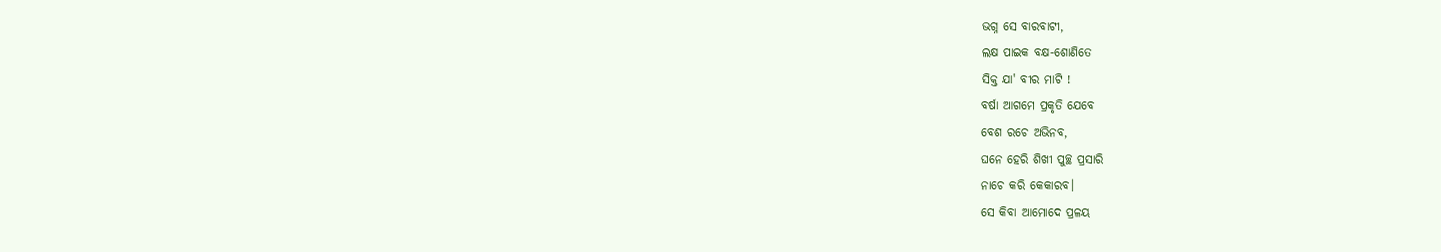ଭଗ୍ନ ସେ ବାରବାଟୀ,
ଲକ୍ଷ ପାଇକ ବକ୍ଷ-ଶୋଣିତେ
ସିକ୍ତ ଯା' ବୀର ମାଟି !
ବର୍ଷା ଆଗମେ ପ୍ରକୃତି ଯେବେ
ବେଶ ରଚେ ଅଭିନବ,
ଘନେ ହେରି ଶିଖୀ ପୁଚ୍ଛ ପ୍ରସାରି
ନାଚେ କରି କେକାରବ।
ସେ କିବା ଆମୋଦେ ପ୍ରଳୟ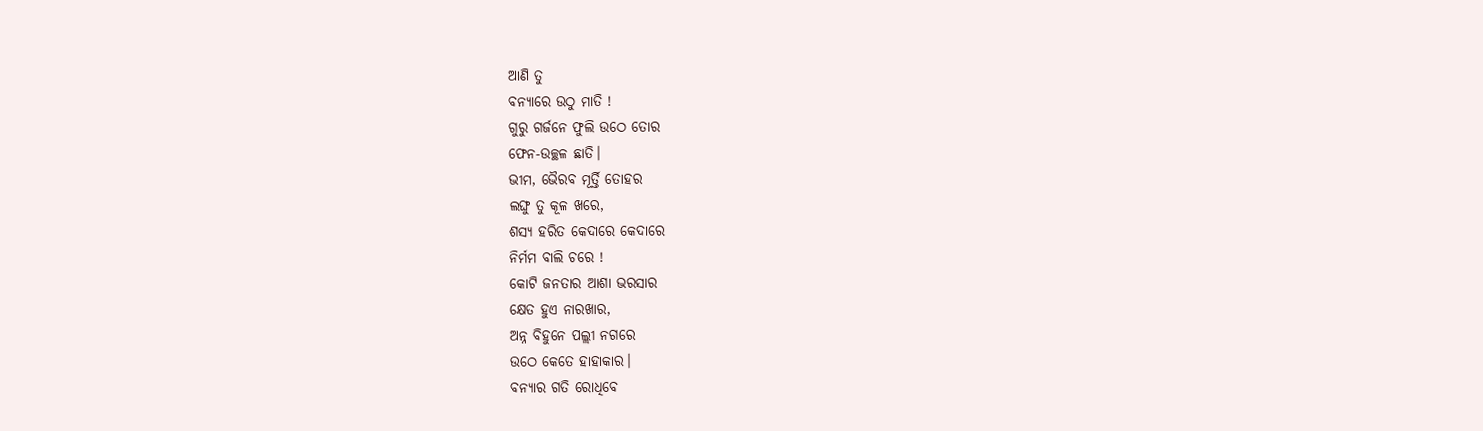ଆଣି ତୁ
ବନ୍ୟାରେ ଉଠୁ ମାତି !
ଗୁରୁ ଗର୍ଜନେ ଫୁଲି ଉଠେ ତୋର
ଫେନ-ଉଚ୍ଛଳ ଛାତି।
ଭୀମ, ଭୈରବ ମୂର୍ତ୍ତି ତୋହର
ଲଙ୍ଘୁ ତୁ କୂଳ ଖରେ,
ଶସ୍ୟ ହରିତ କେଦାରେ କେଦାରେ
ନିର୍ମମ ବାଲି ଚରେ !
କୋଟି ଜନତାର ଆଶା ଭରସାର
କ୍ଷେତ ହୁଏ ନାରଖାର,
ଅନ୍ନ ବିହୁନେ ପଲ୍ଲୀ ନଗରେ
ଉଠେ କେତେ ହାହାକାର।
ବନ୍ୟାର ଗତି ରୋଧିବେ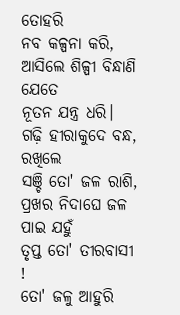ତୋହରି
ନବ କଳ୍ପନା କରି,
ଆସିଲେ ଶିଳ୍ପୀ ବିନ୍ଧାଣି ଯେତେ
ନୂତନ ଯନ୍ତ୍ର ଧରି।
ଗଢ଼ି ହୀରାକୁଦେ ବନ୍ଧ, ରଖିଲେ
ସଞ୍ଚି ତୋ' ଜଳ ରାଶି,
ପ୍ରଖର ନିଦାଘେ ଜଳ ପାଇ ଯହୁଁ
ତୃପ୍ତ ତୋ' ତୀରବାସୀ !
ତୋ' ଜଳୁ ଆହୁରି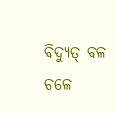ବିଦ୍ୟୁତ୍ ବଳ
ଚଳେ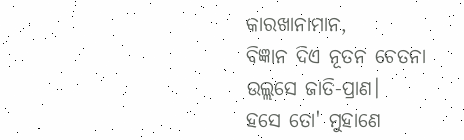କାରଖାନାମାନ,
ବିଜ୍ଞାନ ଦିଏ ନୂତନ ଚେତନା
ଉଲ୍ଲସେ ଜାତି-ପ୍ରାଣ।
ହସେ ତୋ' ମୁହାଣେ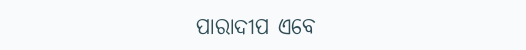ପାରାଦୀପ ଏବେ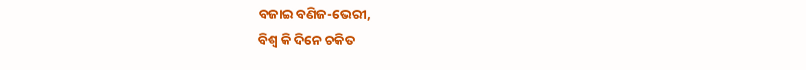ବଜାଇ ବଣିଜ-ଭେରୀ,
ବିଶ୍ୱ କି ଦିନେ ଚକିତ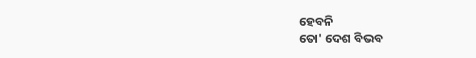ହେବନି
ତୋ' ଦେଶ ବିଭବ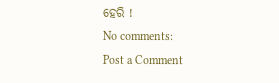ହେରି !
No comments:
Post a Comment